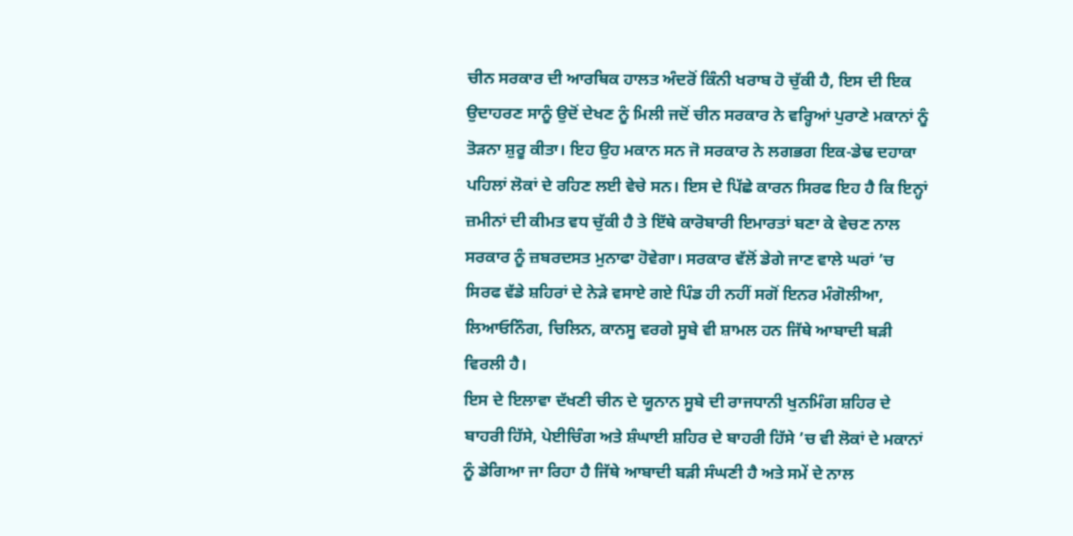ਚੀਨ ਸਰਕਾਰ ਦੀ ਆਰਥਿਕ ਹਾਲਤ ਅੰਦਰੋਂ ਕਿੰਨੀ ਖਰਾਬ ਹੋ ਚੁੱਕੀ ਹੈ, ਇਸ ਦੀ ਇਕ ਉਦਾਹਰਣ ਸਾਨੂੰ ਉਦੋਂ ਦੇਖਣ ਨੂੰ ਮਿਲੀ ਜਦੋਂ ਚੀਨ ਸਰਕਾਰ ਨੇ ਵਰ੍ਹਿਆਂ ਪੁਰਾਣੇ ਮਕਾਨਾਂ ਨੂੰ ਤੋੜਨਾ ਸ਼ੁਰੂ ਕੀਤਾ। ਇਹ ਉਹ ਮਕਾਨ ਸਨ ਜੋ ਸਰਕਾਰ ਨੇ ਲਗਭਗ ਇਕ-ਡੇਢ ਦਹਾਕਾ ਪਹਿਲਾਂ ਲੋਕਾਂ ਦੇ ਰਹਿਣ ਲਈ ਵੇਚੇ ਸਨ। ਇਸ ਦੇ ਪਿੱਛੇ ਕਾਰਨ ਸਿਰਫ ਇਹ ਹੈ ਕਿ ਇਨ੍ਹਾਂ ਜ਼ਮੀਨਾਂ ਦੀ ਕੀਮਤ ਵਧ ਚੁੱਕੀ ਹੈ ਤੇ ਇੱਥੇ ਕਾਰੋਬਾਰੀ ਇਮਾਰਤਾਂ ਬਣਾ ਕੇ ਵੇਚਣ ਨਾਲ ਸਰਕਾਰ ਨੂੰ ਜ਼ਬਰਦਸਤ ਮੁਨਾਫਾ ਹੋਵੇਗਾ। ਸਰਕਾਰ ਵੱਲੋਂ ਡੇਗੇ ਜਾਣ ਵਾਲੇ ਘਰਾਂ ’ਚ ਸਿਰਫ ਵੱਡੇ ਸ਼ਹਿਰਾਂ ਦੇ ਨੇੜੇ ਵਸਾਏ ਗਏ ਪਿੰਡ ਹੀ ਨਹੀਂ ਸਗੋਂ ਇਨਰ ਮੰਗੋਲੀਆ, ਲਿਆਓਨਿੰਗ, ਚਿਲਿਨ, ਕਾਨਸੂ ਵਰਗੇ ਸੂਬੇ ਵੀ ਸ਼ਾਮਲ ਹਨ ਜਿੱਥੇ ਆਬਾਦੀ ਬੜੀ ਵਿਰਲੀ ਹੈ।
ਇਸ ਦੇ ਇਲਾਵਾ ਦੱਖਣੀ ਚੀਨ ਦੇ ਯੂਨਾਨ ਸੂਬੇ ਦੀ ਰਾਜਧਾਨੀ ਖੁਨਮਿੰਗ ਸ਼ਹਿਰ ਦੇ ਬਾਹਰੀ ਹਿੱਸੇ, ਪੇਈਚਿੰਗ ਅਤੇ ਸ਼ੰਘਾਈ ਸ਼ਹਿਰ ਦੇ ਬਾਹਰੀ ਹਿੱਸੇ ’ਚ ਵੀ ਲੋਕਾਂ ਦੇ ਮਕਾਨਾਂ ਨੂੰ ਡੇਗਿਆ ਜਾ ਰਿਹਾ ਹੈ ਜਿੱਥੇ ਆਬਾਦੀ ਬੜੀ ਸੰਘਣੀ ਹੈ ਅਤੇ ਸਮੇਂ ਦੇ ਨਾਲ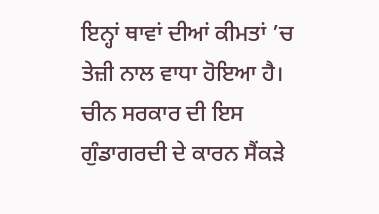ਇਨ੍ਹਾਂ ਥਾਵਾਂ ਦੀਆਂ ਕੀਮਤਾਂ ’ਚ ਤੇਜ਼ੀ ਨਾਲ ਵਾਧਾ ਹੋਇਆ ਹੈ। ਚੀਨ ਸਰਕਾਰ ਦੀ ਇਸ ਗੁੰਡਾਗਰਦੀ ਦੇ ਕਾਰਨ ਸੈਂਕੜੇ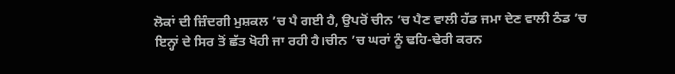ਲੋਕਾਂ ਦੀ ਜ਼ਿੰਦਗੀ ਮੁਸ਼ਕਲ ’ਚ ਪੈ ਗਈ ਹੈ, ਉਪਰੋਂ ਚੀਨ ’ਚ ਪੈਣ ਵਾਲੀ ਹੱਡ ਜਮਾ ਦੇਣ ਵਾਲੀ ਠੰਡ ’ਚ ਇਨ੍ਹਾਂ ਦੇ ਸਿਰ ਤੋਂ ਛੱਤ ਖੋਹੀ ਜਾ ਰਹੀ ਹੈ।ਚੀਨ ’ਚ ਘਰਾਂ ਨੂੰ ਢਹਿ-ਢੇਰੀ ਕਰਨ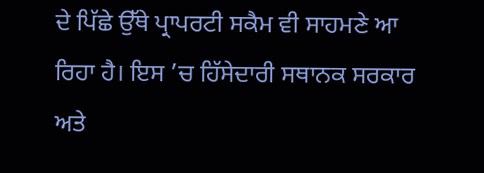ਦੇ ਪਿੱਛੇ ਉੱਥੇ ਪ੍ਰਾਪਰਟੀ ਸਕੈਮ ਵੀ ਸਾਹਮਣੇ ਆ ਰਿਹਾ ਹੈ। ਇਸ ’ਚ ਹਿੱਸੇਦਾਰੀ ਸਥਾਨਕ ਸਰਕਾਰ ਅਤੇ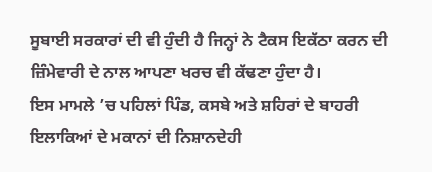ਸੂਬਾਈ ਸਰਕਾਰਾਂ ਦੀ ਵੀ ਹੁੰਦੀ ਹੈ ਜਿਨ੍ਹਾਂ ਨੇ ਟੈਕਸ ਇਕੱਠਾ ਕਰਨ ਦੀ ਜ਼ਿੰਮੇਵਾਰੀ ਦੇ ਨਾਲ ਆਪਣਾ ਖਰਚ ਵੀ ਕੱਢਣਾ ਹੁੰਦਾ ਹੈ।
ਇਸ ਮਾਮਲੇ ’ਚ ਪਹਿਲਾਂ ਪਿੰਡ, ਕਸਬੇ ਅਤੇ ਸ਼ਹਿਰਾਂ ਦੇ ਬਾਹਰੀ ਇਲਾਕਿਆਂ ਦੇ ਮਕਾਨਾਂ ਦੀ ਨਿਸ਼ਾਨਦੇਹੀ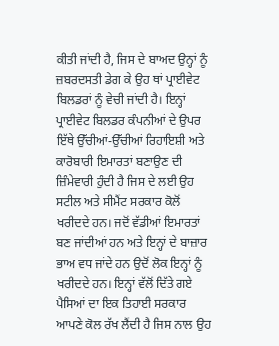ਕੀਤੀ ਜਾਂਦੀ ਹੈ, ਜਿਸ ਦੇ ਬਾਅਦ ਉਨ੍ਹਾਂ ਨੂੰ ਜ਼ਬਰਦਸਤੀ ਡੇਗ ਕੇ ਉਹ ਥਾਂ ਪ੍ਰਾਈਵੇਟ ਬਿਲਡਰਾਂ ਨੂੰ ਵੇਚੀ ਜਾਂਦੀ ਹੈ। ਇਨ੍ਹਾਂ ਪ੍ਰਾਈਵੇਟ ਬਿਲਡਰ ਕੰਪਨੀਆਂ ਦੇ ਉਪਰ ਇੱਥੇ ਉੱਚੀਆਂ-ਉੱਚੀਆਂ ਰਿਹਾਇਸ਼ੀ ਅਤੇ ਕਾਰੋਬਾਰੀ ਇਮਾਰਤਾਂ ਬਣਾਉਣ ਦੀ ਜ਼ਿੰਮੇਵਾਰੀ ਹੁੰਦੀ ਹੈ ਜਿਸ ਦੇ ਲਈ ਉਹ ਸਟੀਲ ਅਤੇ ਸੀਮੈਂਟ ਸਰਕਾਰ ਕੋਲੋਂ ਖਰੀਦਦੇ ਹਨ। ਜਦੋਂ ਵੱਡੀਆਂ ਇਮਾਰਤਾਂ ਬਣ ਜਾਂਦੀਆਂ ਹਨ ਅਤੇ ਇਨ੍ਹਾਂ ਦੇ ਬਾਜ਼ਾਰ ਭਾਅ ਵਧ ਜਾਂਦੇ ਹਨ ਉਦੋਂ ਲੋਕ ਇਨ੍ਹਾਂ ਨੂੰ ਖਰੀਦਦੇ ਹਨ। ਇਨ੍ਹਾਂ ਵੱਲੋਂ ਦਿੱਤੇ ਗਏ ਪੈਸਿਆਂ ਦਾ ਇਕ ਤਿਹਾਈ ਸਰਕਾਰ ਆਪਣੇ ਕੋਲ ਰੱਖ ਲੈਂਦੀ ਹੈ ਜਿਸ ਨਾਲ ਉਹ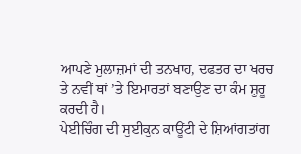ਆਪਣੇ ਮੁਲਾਜ਼ਮਾਂ ਦੀ ਤਨਖਾਹ, ਦਫਤਰ ਦਾ ਖਰਚ ਤੇ ਨਵੀਂ ਥਾਂ ’ਤੇ ਇਮਾਰਤਾਂ ਬਣਾਉਣ ਦਾ ਕੰਮ ਸ਼ੁਰੂ ਕਰਦੀ ਹੈ।
ਪੇਈਚਿੰਗ ਦੀ ਸੁਈਕੁਨ ਕਾਊਂਟੀ ਦੇ ਸ਼ਿਆਂਗਤਾਂਗ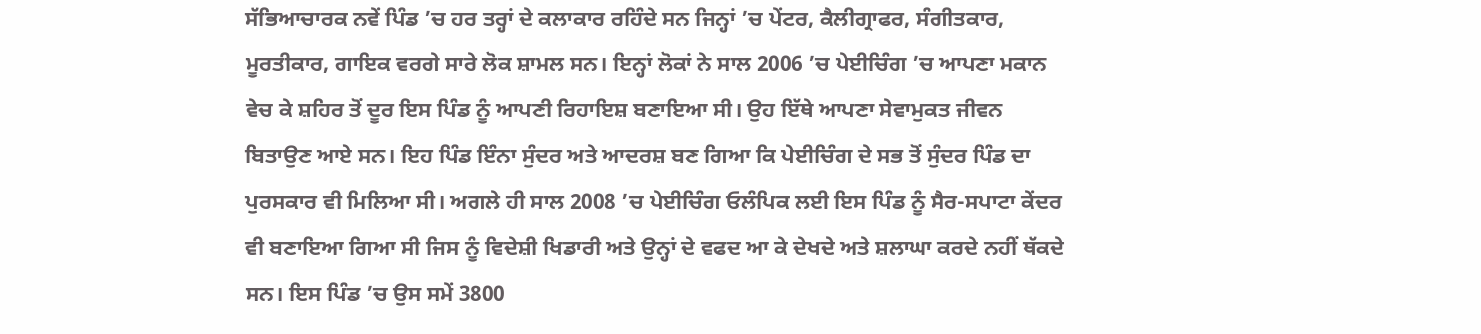ਸੱਭਿਆਚਾਰਕ ਨਵੇਂ ਪਿੰਡ ’ਚ ਹਰ ਤਰ੍ਹਾਂ ਦੇ ਕਲਾਕਾਰ ਰਹਿੰਦੇ ਸਨ ਜਿਨ੍ਹਾਂ ’ਚ ਪੇਂਟਰ, ਕੈਲੀਗ੍ਰਾਫਰ, ਸੰਗੀਤਕਾਰ, ਮੂਰਤੀਕਾਰ, ਗਾਇਕ ਵਰਗੇ ਸਾਰੇ ਲੋਕ ਸ਼ਾਮਲ ਸਨ। ਇਨ੍ਹਾਂ ਲੋਕਾਂ ਨੇ ਸਾਲ 2006 ’ਚ ਪੇਈਚਿੰਗ ’ਚ ਆਪਣਾ ਮਕਾਨ ਵੇਚ ਕੇ ਸ਼ਹਿਰ ਤੋਂ ਦੂਰ ਇਸ ਪਿੰਡ ਨੂੰ ਆਪਣੀ ਰਿਹਾਇਸ਼ ਬਣਾਇਆ ਸੀ। ਉਹ ਇੱਥੇ ਆਪਣਾ ਸੇਵਾਮੁਕਤ ਜੀਵਨ ਬਿਤਾਉਣ ਆਏ ਸਨ। ਇਹ ਪਿੰਡ ਇੰਨਾ ਸੁੰਦਰ ਅਤੇ ਆਦਰਸ਼ ਬਣ ਗਿਆ ਕਿ ਪੇਈਚਿੰਗ ਦੇ ਸਭ ਤੋਂ ਸੁੰਦਰ ਪਿੰਡ ਦਾ ਪੁਰਸਕਾਰ ਵੀ ਮਿਲਿਆ ਸੀ। ਅਗਲੇ ਹੀ ਸਾਲ 2008 ’ਚ ਪੇਈਚਿੰਗ ਓਲੰਪਿਕ ਲਈ ਇਸ ਪਿੰਡ ਨੂੰ ਸੈਰ-ਸਪਾਟਾ ਕੇਂਦਰ ਵੀ ਬਣਾਇਆ ਗਿਆ ਸੀ ਜਿਸ ਨੂੰ ਵਿਦੇਸ਼ੀ ਖਿਡਾਰੀ ਅਤੇ ਉਨ੍ਹਾਂ ਦੇ ਵਫਦ ਆ ਕੇ ਦੇਖਦੇ ਅਤੇ ਸ਼ਲਾਘਾ ਕਰਦੇ ਨਹੀਂ ਥੱਕਦੇ ਸਨ। ਇਸ ਪਿੰਡ ’ਚ ਉਸ ਸਮੇਂ 3800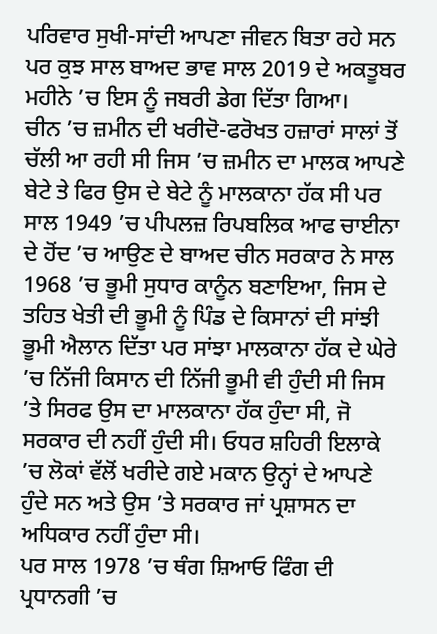ਪਰਿਵਾਰ ਸੁਖੀ-ਸਾਂਦੀ ਆਪਣਾ ਜੀਵਨ ਬਿਤਾ ਰਹੇ ਸਨ ਪਰ ਕੁਝ ਸਾਲ ਬਾਅਦ ਭਾਵ ਸਾਲ 2019 ਦੇ ਅਕਤੂਬਰ ਮਹੀਨੇ ’ਚ ਇਸ ਨੂੰ ਜਬਰੀ ਡੇਗ ਦਿੱਤਾ ਗਿਆ।
ਚੀਨ ’ਚ ਜ਼ਮੀਨ ਦੀ ਖਰੀਦੋ-ਫਰੋਖਤ ਹਜ਼ਾਰਾਂ ਸਾਲਾਂ ਤੋਂ ਚੱਲੀ ਆ ਰਹੀ ਸੀ ਜਿਸ ’ਚ ਜ਼ਮੀਨ ਦਾ ਮਾਲਕ ਆਪਣੇ ਬੇਟੇ ਤੇ ਫਿਰ ਉਸ ਦੇ ਬੇਟੇ ਨੂੰ ਮਾਲਕਾਨਾ ਹੱਕ ਸੀ ਪਰ ਸਾਲ 1949 ’ਚ ਪੀਪਲਜ਼ ਰਿਪਬਲਿਕ ਆਫ ਚਾਈਨਾ ਦੇ ਹੋਂਦ ’ਚ ਆਉਣ ਦੇ ਬਾਅਦ ਚੀਨ ਸਰਕਾਰ ਨੇ ਸਾਲ 1968 ’ਚ ਭੂਮੀ ਸੁਧਾਰ ਕਾਨੂੰਨ ਬਣਾਇਆ, ਜਿਸ ਦੇ ਤਹਿਤ ਖੇਤੀ ਦੀ ਭੂਮੀ ਨੂੰ ਪਿੰਡ ਦੇ ਕਿਸਾਨਾਂ ਦੀ ਸਾਂਝੀ ਭੂਮੀ ਐਲਾਨ ਦਿੱਤਾ ਪਰ ਸਾਂਝਾ ਮਾਲਕਾਨਾ ਹੱਕ ਦੇ ਘੇਰੇ ’ਚ ਨਿੱਜੀ ਕਿਸਾਨ ਦੀ ਨਿੱਜੀ ਭੂਮੀ ਵੀ ਹੁੰਦੀ ਸੀ ਜਿਸ ’ਤੇ ਸਿਰਫ ਉਸ ਦਾ ਮਾਲਕਾਨਾ ਹੱਕ ਹੁੰਦਾ ਸੀ, ਜੋ ਸਰਕਾਰ ਦੀ ਨਹੀਂ ਹੁੰਦੀ ਸੀ। ਓਧਰ ਸ਼ਹਿਰੀ ਇਲਾਕੇ ’ਚ ਲੋਕਾਂ ਵੱਲੋਂ ਖਰੀਦੇ ਗਏ ਮਕਾਨ ਉਨ੍ਹਾਂ ਦੇ ਆਪਣੇ ਹੁੰਦੇ ਸਨ ਅਤੇ ਉਸ ’ਤੇ ਸਰਕਾਰ ਜਾਂ ਪ੍ਰਸ਼ਾਸਨ ਦਾ ਅਧਿਕਾਰ ਨਹੀਂ ਹੁੰਦਾ ਸੀ।
ਪਰ ਸਾਲ 1978 ’ਚ ਥੰਗ ਸ਼ਿਆਓ ਫਿੰਗ ਦੀ ਪ੍ਰਧਾਨਗੀ ’ਚ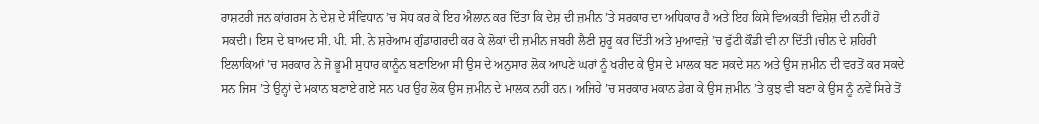ਰਾਸ਼ਟਰੀ ਜਨ ਕਾਂਗਰਸ ਨੇ ਦੇਸ਼ ਦੇ ਸੰਵਿਧਾਨ ’ਚ ਸੋਧ ਕਰ ਕੇ ਇਹ ਐਲਾਨ ਕਰ ਦਿੱਤਾ ਕਿ ਦੇਸ਼ ਦੀ ਜ਼ਮੀਨ ’ਤੇ ਸਰਕਾਰ ਦਾ ਅਧਿਕਾਰ ਹੈ ਅਤੇ ਇਹ ਕਿਸੇ ਵਿਅਕਤੀ ਵਿਸ਼ੇਸ਼ ਦੀ ਨਹੀਂ ਹੋ ਸਕਦੀ। ਇਸ ਦੇ ਬਾਅਦ ਸੀ. ਪੀ. ਸੀ. ਨੇ ਸ਼ਰੇਆਮ ਗੁੰਡਾਗਰਦੀ ਕਰ ਕੇ ਲੋਕਾਂ ਦੀ ਜ਼ਮੀਨ ਜਬਰੀ ਲੈਣੀ ਸ਼ੁਰੂ ਕਰ ਦਿੱਤੀ ਅਤੇ ਮੁਆਵਜ਼ੇ ’ਚ ਫੁੱਟੀ ਕੌਡੀ ਵੀ ਨਾ ਦਿੱਤੀ।ਚੀਨ ਦੇ ਸ਼ਹਿਰੀ ਇਲਾਕਿਆਂ ’ਚ ਸਰਕਾਰ ਨੇ ਜੋ ਭੂਮੀ ਸੁਧਾਰ ਕਾਨੂੰਨ ਬਣਾਇਆ ਸੀ ਉਸ ਦੇ ਅਨੁਸਾਰ ਲੋਕ ਆਪਣੇ ਘਰਾਂ ਨੂੰ ਖਰੀਦ ਕੇ ਉਸ ਦੇ ਮਾਲਕ ਬਣ ਸਕਦੇ ਸਨ ਅਤੇ ਉਸ ਜ਼ਮੀਨ ਦੀ ਵਰਤੋਂ ਕਰ ਸਕਦੇ ਸਨ ਜਿਸ ’ਤੇ ਉਨ੍ਹਾਂ ਦੇ ਮਕਾਨ ਬਣਾਏ ਗਏ ਸਨ ਪਰ ਉਹ ਲੋਕ ਉਸ ਜ਼ਮੀਨ ਦੇ ਮਾਲਕ ਨਹੀਂ ਹਨ। ਅਜਿਹੇ ’ਚ ਸਰਕਾਰ ਮਕਾਨ ਡੇਗ ਕੇ ਉਸ ਜ਼ਮੀਨ ’ਤੇ ਕੁਝ ਵੀ ਬਣਾ ਕੇ ਉਸ ਨੂੰ ਨਵੇਂ ਸਿਰੇ ਤੋਂ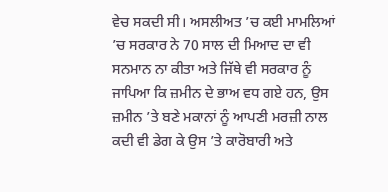ਵੇਚ ਸਕਦੀ ਸੀ। ਅਸਲੀਅਤ ’ਚ ਕਈ ਮਾਮਲਿਆਂ ’ਚ ਸਰਕਾਰ ਨੇ 70 ਸਾਲ ਦੀ ਮਿਆਦ ਦਾ ਵੀ ਸਨਮਾਨ ਨਾ ਕੀਤਾ ਅਤੇ ਜਿੱਥੇ ਵੀ ਸਰਕਾਰ ਨੂੰ ਜਾਪਿਆ ਕਿ ਜ਼ਮੀਨ ਦੇ ਭਾਅ ਵਧ ਗਏ ਹਨ, ਉਸ ਜ਼ਮੀਨ ’ਤੇ ਬਣੇ ਮਕਾਨਾਂ ਨੂੰ ਆਪਣੀ ਮਰਜ਼ੀ ਨਾਲ ਕਦੀ ਵੀ ਡੇਗ ਕੇ ਉਸ ’ਤੇ ਕਾਰੋਬਾਰੀ ਅਤੇ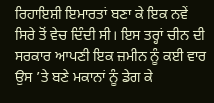ਰਿਹਾਇਸ਼ੀ ਇਮਾਰਤਾਂ ਬਣਾ ਕੇ ਇਕ ਨਵੇਂ ਸਿਰੇ ਤੋਂ ਵੇਚ ਦਿੰਦੀ ਸੀ। ਇਸ ਤਰ੍ਹਾਂ ਚੀਨ ਦੀ ਸਰਕਾਰ ਆਪਣੀ ਇਕ ਜ਼ਮੀਨ ਨੂੰ ਕਈ ਵਾਰ ਉਸ ’ਤੇ ਬਣੇ ਮਕਾਨਾਂ ਨੂੰ ਡੇਗ ਕੇ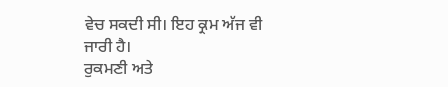ਵੇਚ ਸਕਦੀ ਸੀ। ਇਹ ਕ੍ਰਮ ਅੱਜ ਵੀ ਜਾਰੀ ਹੈ।
ਰੁਕਮਣੀ ਅਤੇ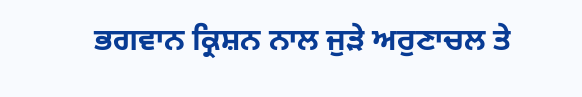ਭਗਵਾਨ ਕ੍ਰਿਸ਼ਨ ਨਾਲ ਜੁੜੇ ਅਰੁਣਾਚਲ ਤੇ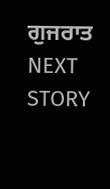ਗੁਜਰਾਤ
NEXT STORY